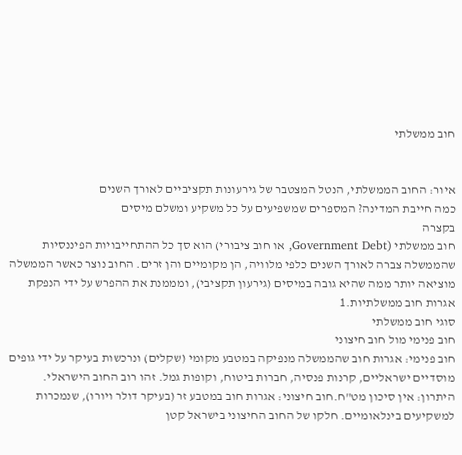חוב ממשלתי


איור: החוב הממשלתי, הנטל המצטבר של גירעונות תקציביים לאורך השנים
כמה חייבת המדינה? המספרים שמשפיעים על כל משקיע ומשלם מיסים
בקצרה
חוב ממשלתי (Government Debt, או חוב ציבורי) הוא סך כל ההתחייבויות הפיננסיות שהממשלה צברה לאורך השנים כלפי מלוויה, הן מקומיים והן זרים. החוב נוצר כאשר הממשלה מוציאה יותר ממה שהיא גובה במיסים (גירעון תקציבי), ומממנת את ההפרש על ידי הנפקת אגרות חוב ממשלתיות.1
סוגי חוב ממשלתי
חוב פנימי מול חוב חיצוני
חוב פנימי: אגרות חוב שהממשלה מנפיקה במטבע מקומי (שקלים) ונרכשות בעיקר על ידי גופים מוסדיים ישראליים, קרנות פנסיה, חברות ביטוח, וקופות גמל. זהו רוב החוב הישראלי. היתרון: אין סיכון מט"ח.חוב חיצוני: אגרות חוב במטבע זר (בעיקר דולר ויורו), שנמכרות למשקיעים בינלאומיים. חלקו של החוב החיצוני בישראל קטן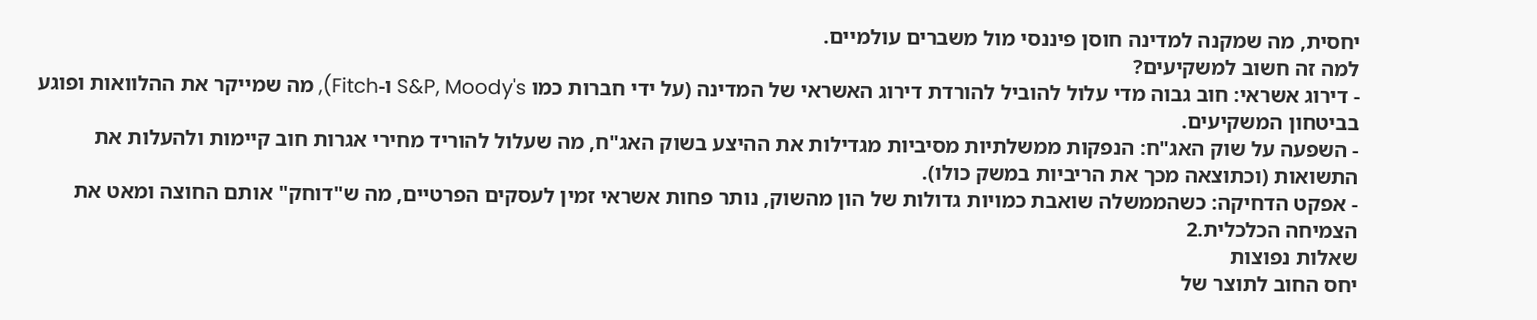יחסית, מה שמקנה למדינה חוסן פיננסי מול משברים עולמיים.
למה זה חשוב למשקיעים?
- דירוג אשראי: חוב גבוה מדי עלול להוביל להורדת דירוג האשראי של המדינה (על ידי חברות כמו S&P, Moody's ו-Fitch), מה שמייקר את ההלוואות ופוגע בביטחון המשקיעים.
- השפעה על שוק האג"ח: הנפקות ממשלתיות מסיביות מגדילות את ההיצע בשוק האג"ח, מה שעלול להוריד מחירי אגרות חוב קיימות ולהעלות את התשואות (וכתוצאה מכך את הריביות במשק כולו).
- אפקט הדחיקה: כשהממשלה שואבת כמויות גדולות של הון מהשוק, נותר פחות אשראי זמין לעסקים הפרטיים, מה ש"דוחק" אותם החוצה ומאט את הצמיחה הכלכלית.2
שאלות נפוצות
יחס החוב לתוצר של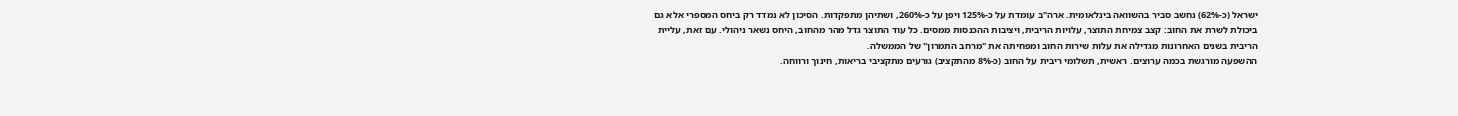ישראל (כ-62%) נחשב סביר בהשוואה בינלאומית. ארה"ב עומדת על כ-125% ויפן על כ-260%, ושתיהן מתפקדות. הסיכון לא נמדד רק ביחס המספרי אלא גם ביכולת לשרת את החוב: קצב צמיחת התוצר, עלויות הריבית, ויציבות ההכנסות ממסים. כל עוד התוצר גדל מהר מהחוב, היחס נשאר ניהולי. עם זאת, עליית הריבית בשנים האחרונות מגדילה את עלות שירות החוב ומפחיתה את "מרחב התמרון" של הממשלה.
ההשפעה מורגשת בכמה ערוצים. ראשית, תשלומי ריבית על החוב (כ-8% מהתקציב) גורעים מתקציבי בריאות, חינוך ורווחה.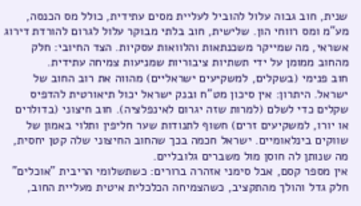שנית, חוב גבוה עלול להוביל לעליית מסים עתידית, כולל מס הכנסה, מע"מ ומס רווחי הון. שלישית, חוב בלתי מבוקר עלול לגרום להורדת דירוג אשראי, מה שמייקר משכנתאות והלוואות עסקיות. הצד החיובי: חלק מהחוב ממומן על ידי תשתיות ציבוריות שמניעות צמיחה עתידית.
חוב פנימי (בשקלים, למשקיעים ישראליים) מהווה את רוב החוב של ישראל. היתרון: אין סיכון מט"ח ובנק ישראל יכול תיאורטית להדפיס שקלים כדי לשלם (למרות שזה יגרום לאינפלציה). חוב חיצוני (בדולרים או יורו, למשקיעים זרים) חשוף לתנודות שער חליפין ותלוי באמון של שווקים בינלאומיים. ישראל חכמה בכך שהחוב החיצוני שלה קטן יחסית, מה שנותן לה חוסן מול משברים גלובליים.
אין מספר קסם, אבל סימני אזהרה ברורים: כשתשלומי הריבית "אוכלים" חלק גדל והולך מהתקציב, כשהצמיחה הכלכלית איטית מעליית החוב,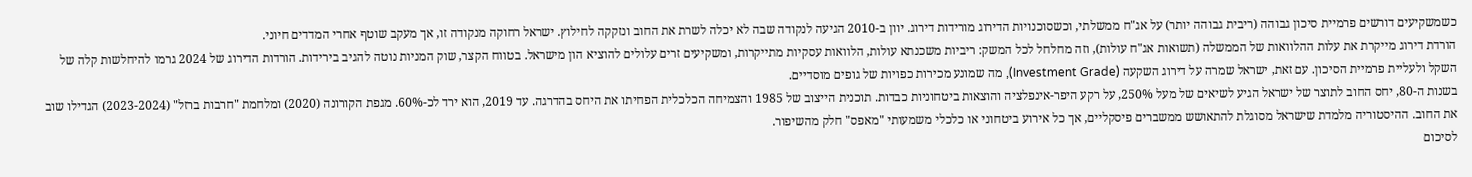כשמשקיעים דורשים פרמיית סיכון גבוהה (ריבית גבוהה יותר) על אג"ח ממשלתי, וכשסוכנויות הדירוג מורידות דירוג. יוון ב-2010 הגיעה לנקודה שבה לא יכלה לשרת את החוב ונזקקה לחילוץ. ישראל רחוקה מנקודה זו, אך מעקב שוטף אחרי המדדים חיוני.
הורדת דירוג מייקרת את עלות ההלוואות של הממשלה (תשואות אג"ח עולות), וזה מחלחל לכל המשק: ריביות משכנתא עולות, הלוואות עסקיות מתייקרות, ומשקיעים זרים עלולים להוציא הון מישראל. בטווח הקצר, שוק המניות נוטה להגיב בירידות. הורדות הדירוג של 2024 גרמו להיחלשות קלה של השקל ולעליית פרמיית הסיכון. עם זאת, ישראל שמרה על דירוג השקעה (Investment Grade), מה שמונע מכירות כפויות של גופים מוסדיים.
בשנות ה-80, יחס החוב לתוצר של ישראל הגיע לשיאים של מעל 250%, על רקע היפר-אינפלציה והוצאות ביטחוניות כבדות. תוכנית הייצוב של 1985 והצמיחה הכלכלית הפחיתו את היחס בהדרגה. עד 2019, הוא ירד לכ-60%. מגפת הקורונה (2020) ומלחמת "חרבות ברזל" (2023-2024) הגדילו שוב את החוב. ההיסטוריה מלמדת שישראל מסוגלת להתאושש ממשברים פיסקליים, אך כל אירוע ביטחוני או כלכלי משמעותי "מאפס" חלק מהשיפור.
לסיכום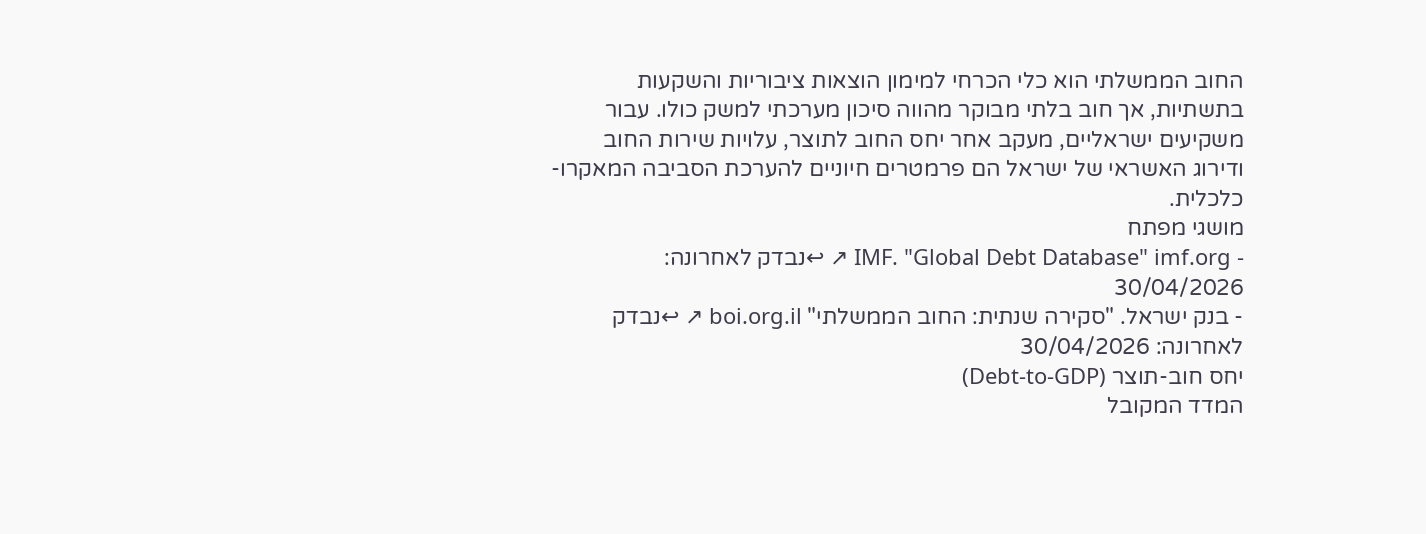החוב הממשלתי הוא כלי הכרחי למימון הוצאות ציבוריות והשקעות בתשתיות, אך חוב בלתי מבוקר מהווה סיכון מערכתי למשק כולו. עבור משקיעים ישראליים, מעקב אחר יחס החוב לתוצר, עלויות שירות החוב ודירוג האשראי של ישראל הם פרמטרים חיוניים להערכת הסביבה המאקרו-כלכלית.
מושגי מפתח
- IMF. "Global Debt Database" imf.org ↗ ↩נבדק לאחרונה: 30/04/2026
- בנק ישראל. "סקירה שנתית: החוב הממשלתי" boi.org.il ↗ ↩נבדק לאחרונה: 30/04/2026
יחס חוב-תוצר (Debt-to-GDP)
המדד המקובל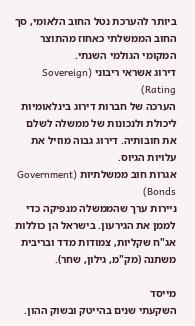ביותר להערכת נטל החוב הלאומי, סך החוב הממשלתי כאחוז מהתוצר המקומי הגולמי השנתי.
דירוג אשראי ריבוני (Sovereign Rating)
הערכה של חברות דירוג בינלאומיות ליכולת ולנכונות של ממשלה לשלם את חובותיה. דירוג גבוה מוזיל את עלויות הגיוס.
אגרות חוב ממשלתיות (Government Bonds)
ניירות ערך שהממשלה מנפיקה כדי לממן את הגירעון. בישראל הן כוללות אג"ח שקליות, צמודות מדד ובריבית משתנה (מק"מ, גילון, שחר).

מייסד
השקעתי שנים בהייטק ובשוק ההון.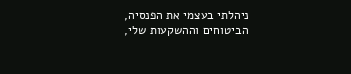ניהלתי בעצמי את הפנסיה, הביטוחים וההשקעות שלי,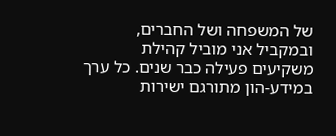של המשפחה ושל החברים, ובמקביל אני מוביל קהילת משקיעים פעילה כבר שנים. כל ערך במידע-הון מתורגם ישירות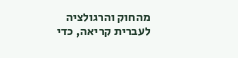מהחוק והרגולציה לעברית קריאה, כדי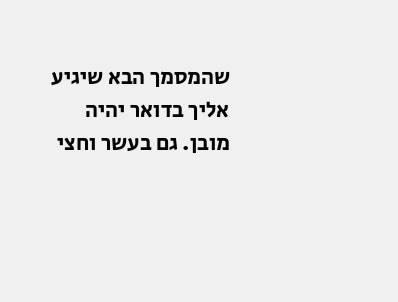שהמסמך הבא שיגיע אליך בדואר יהיה מובן. גם בעשר וחצי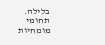בלילה.
תחומי מומחיות